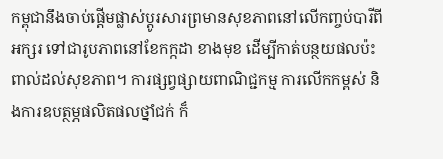កម្ពុជានឹងចាប់ផ្ដើមផ្លាស់ប្ដូរសារព្រមានសុខភាពនៅលើកញ្ចប់បារីពីអក្សរ ទៅជារូបភាពនៅខែកក្កដា ខាងមុខ ដើម្បីកាត់បន្ថយផលប៉ះពាល់ដល់សុខភាព។ ការផ្សព្វផ្សាយពាណិជ្ជកម្ម ការលើកកម្ពស់ និងការឧបត្ថម្ភផលិតផលថ្នាំជក់ ក៏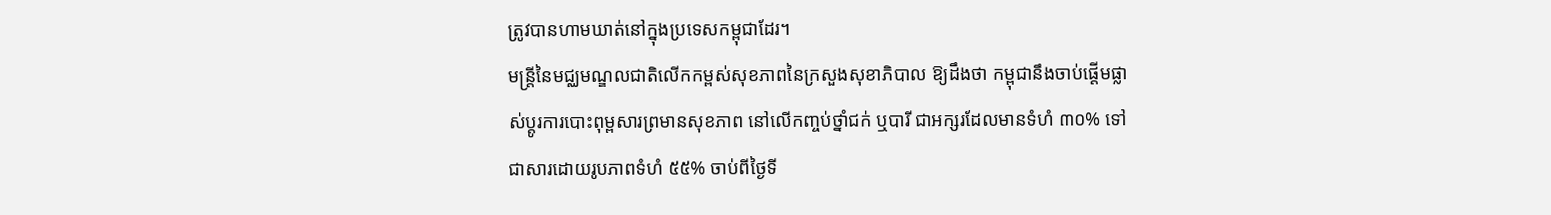ត្រូវបានហាមឃាត់នៅក្នុងប្រទេសកម្ពុជាដែរ។
មន្ត្រីនៃមជ្ឈមណ្ឌលជាតិលើកកម្ពស់សុខភាពនៃក្រសួងសុខាភិបាល ឱ្យដឹងថា កម្ពុជានឹងចាប់ផ្ដើមផ្លាស់ប្ដូរការបោះពុម្ពសារព្រមានសុខភាព នៅលើកញ្ចប់ថ្នាំជក់ ឬបារី ជាអក្សរដែលមានទំហំ ៣០% ទៅជាសារដោយរូបភាពទំហំ ៥៥% ចាប់ពីថ្ងៃទី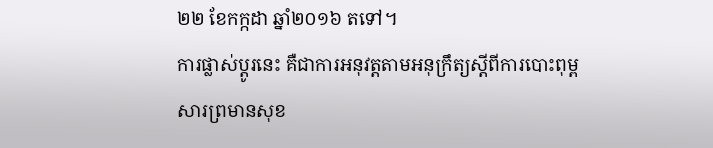២២ ខែកក្កដា ឆ្នាំ២០១៦ តទៅ។
ការផ្លាស់ប្ដូរនេះ គឺជាការអនុវត្តតាមអនុក្រឹត្យស្ដីពីការបោះពុម្ពសារព្រមានសុខ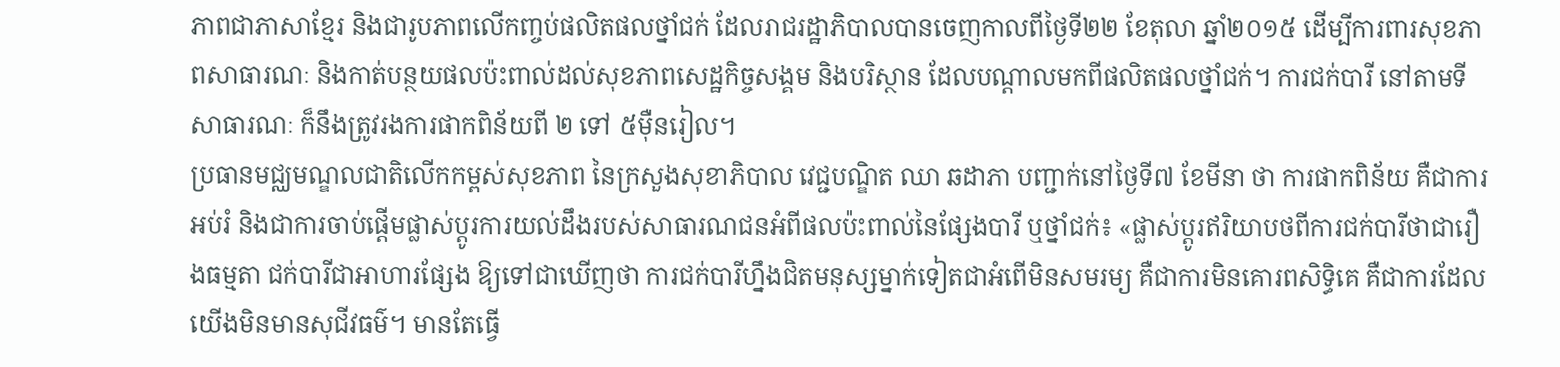ភាពជាភាសាខ្មែរ និងជារូបភាពលើកញ្ចប់ផលិតផលថ្នាំជក់ ដែលរាជរដ្ឋាភិបាលបានចេញកាលពីថ្ងៃទី២២ ខែតុលា ឆ្នាំ២០១៥ ដើម្បីការពារសុខភាពសាធារណៈ និងកាត់បន្ថយផលប៉ះពាល់ដល់សុខភាពសេដ្ឋកិច្ចសង្គម និងបរិស្ថាន ដែលបណ្ដាលមកពីផលិតផលថ្នាំជក់។ ការជក់បារី នៅតាមទីសាធារណៈ ក៏នឹងត្រូវរងការផាកពិន័យពី ២ ទៅ ៥ម៉ឺនរៀល។
ប្រធានមជ្ឈមណ្ឌលជាតិលើកកម្ពស់សុខភាព នៃក្រសួងសុខាភិបាល វេជ្ជបណ្ឌិត ឈា ឆដាភា បញ្ជាក់នៅថ្ងៃទី៧ ខែមីនា ថា ការផាកពិន័យ គឺជាការអប់រំ និងជាការចាប់ផ្ដើមផ្លាស់ប្ដូរការយល់ដឹងរបស់សាធារណជនអំពីផលប៉ះពាល់នៃផ្សែងបារី ឬថ្នាំជក់៖ «ផ្លាស់ប្ដូរឥរិយាបថពីការជក់បារីថាជារឿងធម្មតា ជក់បារីជាអាហារផ្សែង ឱ្យទៅជាឃើញថា ការជក់បារីហ្នឹងជិតមនុស្សម្នាក់ទៀតជាអំពើមិនសមរម្យ គឺជាការមិនគោរពសិទ្ធិគេ គឺជាការដែលយើងមិនមានសុជីវធម៌។ មានតែធ្វើ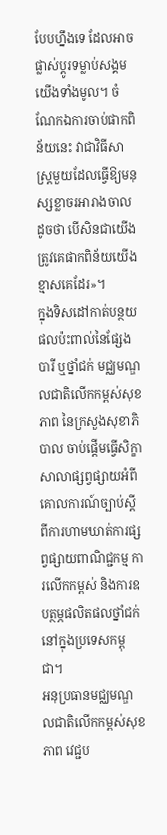បែបហ្នឹងទេ ដែលអាចផ្លាស់ប្ដូរទម្លាប់សង្គមយើងទាំងមូល។ ចំណែកឯការចាប់ផាកពិន័យនេះ វាជាវិធីសាស្ត្រមួយដែលធ្វើឱ្យមនុស្សខ្លាចរអារាងចាល ដូចថា បើសិនជាយើងត្រូវគេផាកពិន័យយើងខ្មាសគេដែរ»។
ក្នុងទិសដៅកាត់បន្ថយផលប៉ះពាល់នៃផ្សែងបារី ឬថ្នាំជក់ មជ្ឈមណ្ឌលជាតិលើកកម្ពស់សុខភាព នៃក្រសួងសុខាភិបាល ចាប់ផ្ដើមធ្វើសិក្ខាសាលាផ្សព្វផ្សាយអំពីគោលការណ៍ច្បាប់ស្ដីពីការហាមឃាត់ការផ្សព្វផ្សាយពាណិជ្ជកម្ម ការលើកកម្ពស់ និងការឧបត្ថម្ភផលិតផលថ្នាំជក់នៅក្នុងប្រទេសកម្ពុជា។
អនុប្រធានមជ្ឈមណ្ឌលជាតិលើកកម្ពស់សុខភាព វេជ្ជប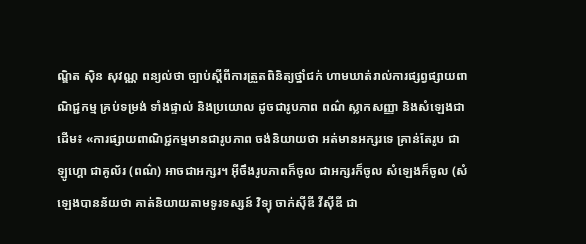ណ្ឌិត ស៊ិន សុវណ្ណ ពន្យល់ថា ច្បាប់ស្ដីពីការត្រួតពិនិត្យថ្នាំជក់ ហាមឃាត់រាល់ការផ្សព្វផ្សាយពាណិជ្ជកម្ម គ្រប់ទម្រង់ ទាំងផ្ទាល់ និងប្រយោល ដូចជារូបភាព ពណ៌ ស្លាកសញ្ញា និងសំឡេងជាដើម៖ «ការផ្សាយពាណិជ្ជកម្មមានជារូបភាព ចង់និយាយថា អត់មានអក្សរទេ គ្រាន់តែរូប ជាឡូហ្គោ ជាគូល័រ (ពណ៌) អាចជាអក្សរ។ អ៊ីចឹងរូបភាពក៏ចូល ជាអក្សរក៏ចូល សំឡេងក៏ចូល (សំឡេងបានន័យថា គាត់និយាយតាមទូរទស្សន៍ វិទ្យុ ចាក់ស៊ីឌី វីស៊ីឌី ជា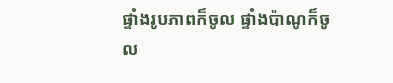ផ្ទាំងរូបភាពក៏ចូល ផ្ទាំងប៉ាណូក៏ចូល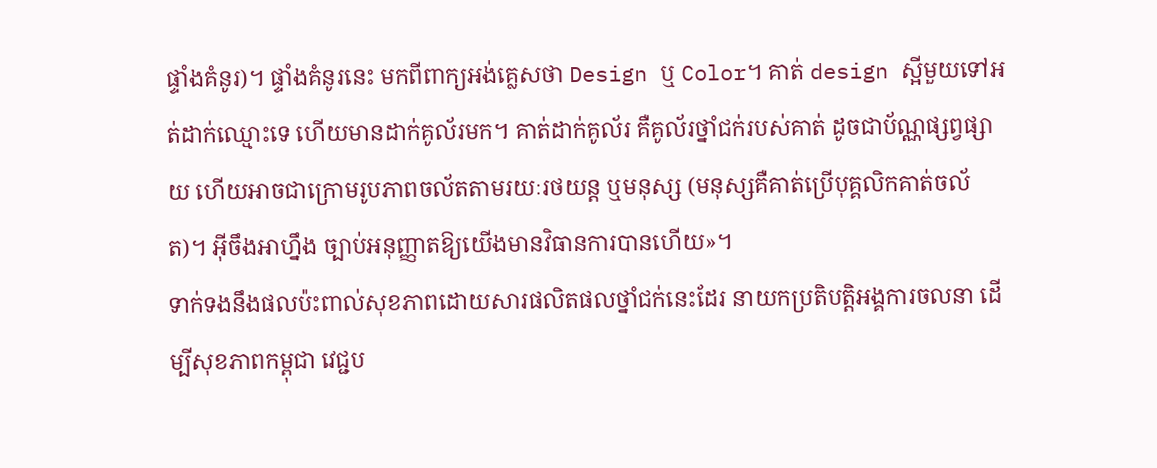ផ្ទាំងគំនូរ)។ ផ្ទាំងគំនូរនេះ មកពីពាក្យអង់គ្លេសថា Design ឬ Color។ គាត់ design ស្អីមួយទៅអត់ដាក់ឈ្មោះទេ ហើយមានដាក់គូល័រមក។ គាត់ដាក់គូល័រ គឺគូល័រថ្នាំជក់របស់គាត់ ដូចជាប័ណ្ណផ្សព្វផ្សាយ ហើយអាចជាក្រោមរូបភាពចល័តតាមរយៈរថយន្ត ឬមនុស្ស (មនុស្សគឺគាត់ប្រើបុគ្គលិកគាត់ចល័ត)។ អ៊ីចឹងអាហ្នឹង ច្បាប់អនុញ្ញាតឱ្យយើងមានវិធានការបានហើយ»។
ទាក់ទងនឹងផលប៉ះពាល់សុខភាពដោយសារផលិតផលថ្នាំជក់នេះដែរ នាយកប្រតិបត្តិអង្គការចលនា ដើម្បីសុខភាពកម្ពុជា វេជ្ជប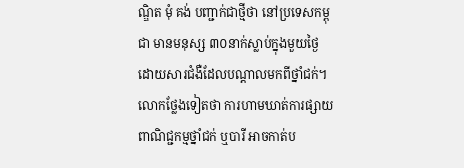ណ្ឌិត មុំ គង់ បញ្ជាក់ជាថ្មីថា នៅប្រទេសកម្ពុជា មានមនុស្ស ៣០នាក់ស្លាប់ក្នុងមួយថ្ងៃ ដោយសារជំងឺដែលបណ្ដាលមកពីថ្នាំជក់។
លោកថ្លែងទៀតថា ការហាមឃាត់ការផ្សាយពាណិជ្ជកម្មថ្នាំជក់ ឬបារី អាចកាត់ប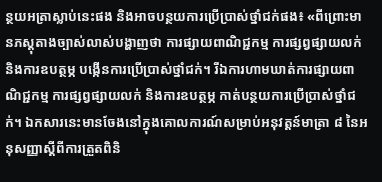ន្ថយអត្រាស្លាប់នេះផង និងអាចបន្ថយការប្រើប្រាស់ថ្នាំជក់ផង៖ «ពីព្រោះមានភស្តុតាងច្បាស់លាស់បង្ហាញថា ការផ្សាយពាណិជ្ជកម្ម ការផ្សព្វផ្សាយលក់ និងការឧបត្ថម្ភ បង្កើនការប្រើប្រាស់ថ្នាំជក់។ រីឯការហាមឃាត់ការផ្សាយពាណិជ្ជកម្ម ការផ្សព្វផ្សាយលក់ និងការឧបត្ថម្ភ កាត់បន្ថយការប្រើប្រាស់ថ្នាំជក់។ ឯកសារនេះមានចែងនៅក្នុងគោលការណ៍សម្រាប់អនុវត្តន៍មាត្រា ៨ នៃអនុសញ្ញាស្ដីពីការត្រួតពិនិ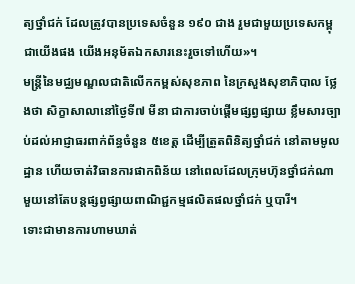ត្យថ្នាំជក់ ដែលត្រូវបានប្រទេសចំនួន ១៩០ ជាង រួមជាមួយប្រទេសកម្ពុជាយើងផង យើងអនុម័តឯកសារនេះរួចទៅហើយ»។
មន្ត្រីនៃមជ្ឈមណ្ឌលជាតិលើកកម្ពស់សុខភាព នៃក្រសួងសុខាភិបាល ថ្លែងថា សិក្ខាសាលានៅថ្ងៃទី៧ មីនា ជាការចាប់ផ្ដើមផ្សព្វផ្សាយ ខ្លឹមសារច្បាប់ដល់អាជ្ញាធរពាក់ព័ន្ធចំនួន ៥ខេត្ត ដើម្បីត្រួតពិនិត្យថ្នាំជក់ នៅតាមមូលដ្ឋាន ហើយចាត់វិធានការផាកពិន័យ នៅពេលដែលក្រុមហ៊ុនថ្នាំជក់ណាមួយនៅតែបន្តផ្សព្វផ្សាយពាណិជ្ជកម្មផលិតផលថ្នាំជក់ ឬបារី។
ទោះជាមានការហាមឃាត់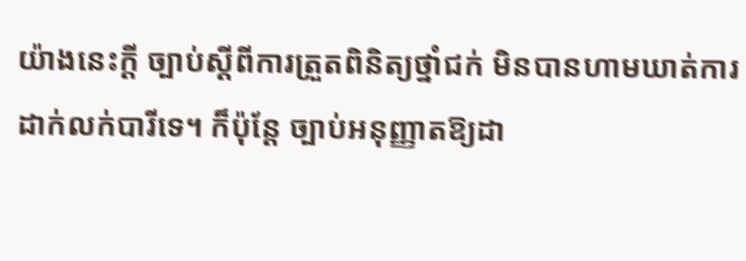យ៉ាងនេះក្ដី ច្បាប់ស្ដីពីការត្រួតពិនិត្យថ្នាំជក់ មិនបានហាមឃាត់ការដាក់លក់បារីទេ។ ក៏ប៉ុន្តែ ច្បាប់អនុញ្ញាតឱ្យដា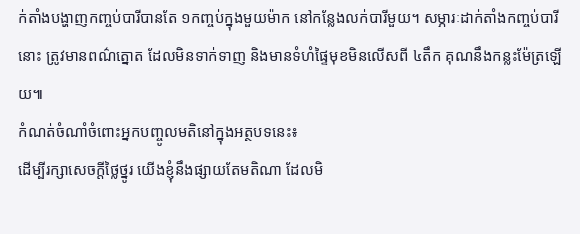ក់តាំងបង្ហាញកញ្ចប់បារីបានតែ ១កញ្ចប់ក្នុងមួយម៉ាក នៅកន្លែងលក់បារីមួយ។ សម្ភារៈដាក់តាំងកញ្ចប់បារីនោះ ត្រូវមានពណ៌ត្នោត ដែលមិនទាក់ទាញ និងមានទំហំផ្ទៃមុខមិនលើសពី ៤តឹក គុណនឹងកន្លះម៉ែត្រឡើយ៕
កំណត់ចំណាំចំពោះអ្នកបញ្ចូលមតិនៅក្នុងអត្ថបទនេះ៖
ដើម្បីរក្សាសេចក្ដីថ្លៃថ្នូរ យើងខ្ញុំនឹងផ្សាយតែមតិណា ដែលមិ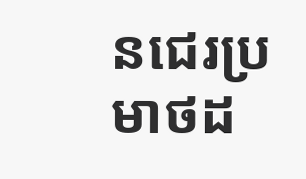នជេរប្រមាថដ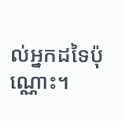ល់អ្នកដទៃប៉ុណ្ណោះ។